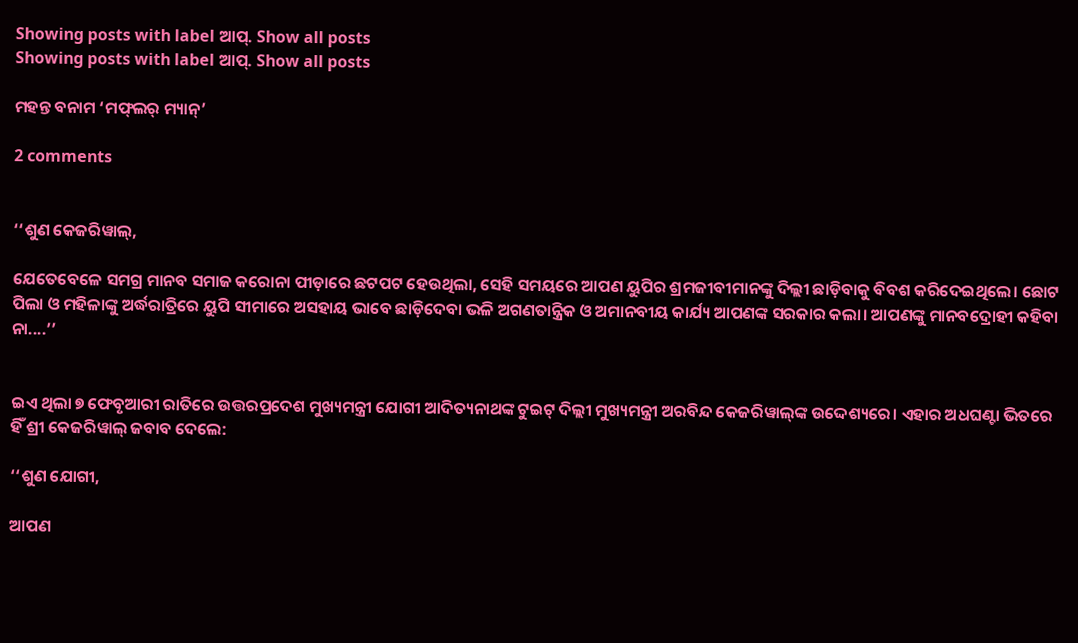Showing posts with label ଆପ୍‌. Show all posts
Showing posts with label ଆପ୍‌. Show all posts

ମହନ୍ତ ବନାମ ‘ମଫ୍‌ଲର୍‌ ମ୍ୟାନ୍‌’

2 comments


‘‘ଶୁଣ କେଜରିୱାଲ୍,

ଯେତେବେଳେ ସମଗ୍ର ମାନବ ସମାଜ କରୋନା ପୀଡ଼ାରେ ଛଟପଟ ହେଉଥିଲା, ସେହି ସମୟରେ ଆପଣ ୟୁପିର ଶ୍ରମଜୀବୀମାନଙ୍କୁ ଦିଲ୍ଲୀ ଛାଡ଼ିବାକୁ ବିବଶ କରିଦେଇଥିଲେ। ଛୋଟ ପିଲା ଓ ମହିଳାଙ୍କୁ ଅର୍ଦ୍ଧରାତ୍ରିରେ ୟୁପି ସୀମାରେ ଅସହାୟ ଭାବେ ଛାଡ଼ିଦେବା ଭଳି ଅଗଣତାନ୍ତ୍ରିକ ଓ ଅମାନବୀୟ କାର୍ଯ୍ୟ ଆପଣଙ୍କ ସରକାର କଲା। ଆପଣଙ୍କୁ ମାନବଦ୍ରୋହୀ କହିବା ନା....’’


ଇଏ ଥିଲା ୭ ଫେବୃଆରୀ ରାତିରେ ଉତ୍ତରପ୍ରଦେଶ ମୁଖ୍ୟମନ୍ତ୍ରୀ ଯୋଗୀ ଆଦିତ୍ୟନାଥଙ୍କ ଟୁଇଟ୍‌ ଦିଲ୍ଲୀ ମୁଖ୍ୟମନ୍ତ୍ରୀ ଅରବିନ୍ଦ କେଜରିୱାଲ୍‌ଙ୍କ ଉଦ୍ଦେଶ୍ୟରେ। ଏହାର ଅଧଘଣ୍ଟା ଭିତରେ ହିଁ ଶ୍ରୀ କେଜରିୱାଲ୍‌ ଜବାବ ଦେଲେ:

‘‘ଶୁଣ ଯୋଗୀ,

ଆପଣ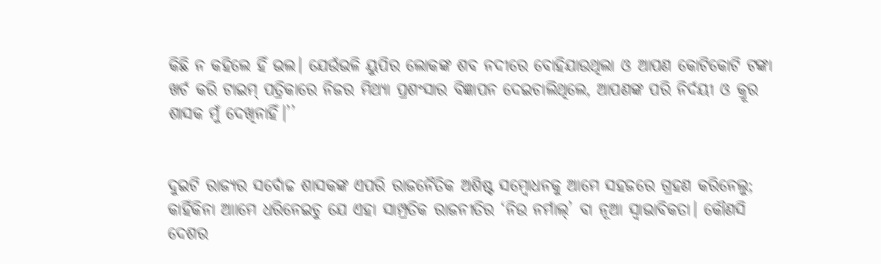କିଛି ନ କହିଲେ ହିଁ ଭଲ। ଯେଉଁଭଳି ୟୁପିର ଲୋକଙ୍କ ଶବ ନଦୀରେ ବୋହିଯାଉଥିଲା ଓ ଆପଣ କୋଟିକୋଟି ଟଙ୍କା ଖର୍ଚ କରି ଟାଇମ୍ ପତ୍ରିକାରେ ନିଜର ମିଥ୍ୟା ପ୍ରଶଂସାର ବିଜ୍ଞାପନ ଦେଇଚାଲିଥିଲେ, ଆପଣଙ୍କ ପରି ନିର୍ଦୟୀ ଓ କ୍ରୂର ଶାସକ ମୁଁ ଦେଖିନାହିଁ।’’


ଦୁଇଟି ରାଜ୍ୟର ସର୍ବୋଚ୍ଚ ଶାସକଙ୍କ ଏପରି ରାଜନୈତିକ ଅଶିଷ୍ଟ ସମ୍ବୋଧନକୁ ଆମେ ସହଜରେ ଗ୍ରହଣ କରିନେଲୁ; କାହିଁକିନା ଆାମେ ଧରିନେଇଚୁ ଯେ ଏହା ସାମ୍ପ୍ରତିକ ରାଜନୀତିର ‘ନିଉ ନର୍ମାଲ୍‌’ ବା ନୂଆ ସ୍ବାଭାବିକତା। କୌଣସି ଦେଶର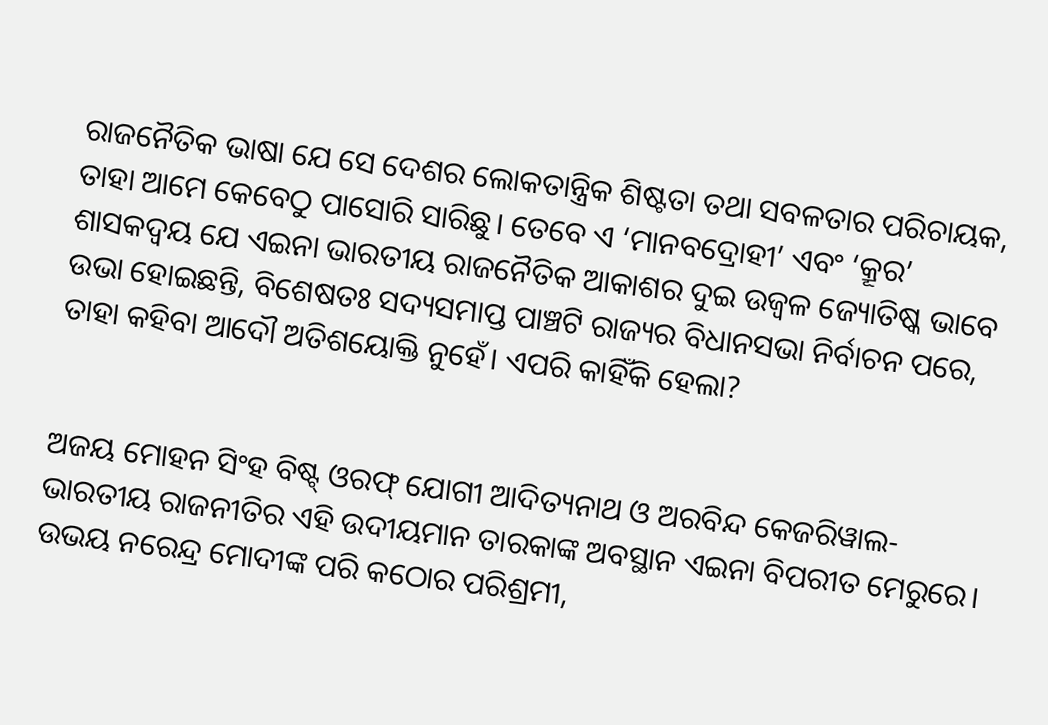ରାଜନୈତିକ ଭାଷା ଯେ ସେ ଦେଶର ଲୋକତାନ୍ତ୍ରିକ ଶିଷ୍ଟତା ତଥା ସବଳତାର ପରିଚାୟକ, ତାହା ଆମେ କେବେଠୁ ପାସୋରି ସାରିଛୁ। ତେବେ ଏ ‘ମାନବଦ୍ରୋହୀ’ ଏବଂ ‘କ୍ରୂର’ ଶାସକଦ୍ବୟ ଯେ ଏଇନା ଭାରତୀୟ ରାଜନୈତିକ ଆକାଶର ଦୁଇ ଉଜ୍ବଳ ଜ୍ୟୋତିଷ୍କ ଭାବେ ଉଭା ହୋଇଛନ୍ତି, ବିଶେଷତଃ ସଦ୍ୟସମାପ୍ତ ପାଞ୍ଚଟି ରାଜ୍ୟର ବିଧାନସଭା ନିର୍ବାଚନ ପରେ, ତାହା କହିବା ଆଦୌ ଅତିଶୟୋକ୍ତି ନୁହେଁ। ଏପରି କାହିଁକି ହେଲା?


ଅଜୟ ମୋହନ ସିଂହ ବିଷ୍ଟ୍‌ ଓରଫ୍‌ ଯୋଗୀ ଆଦିତ୍ୟନାଥ ଓ ଅରବିନ୍ଦ କେଜରିୱାଲ- ଭାରତୀୟ ରାଜନୀତିର ଏହି ଉଦୀୟମାନ ତାରକାଙ୍କ ଅବସ୍ଥାନ ଏଇନା ବିପରୀତ ମେରୁରେ। ଉଭୟ ନରେନ୍ଦ୍ର ମୋଦୀଙ୍କ ପରି କଠୋର ପରିଶ୍ରମୀ,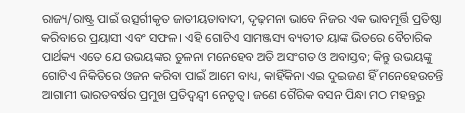ରାଜ୍ୟ/ରାଷ୍ଟ୍ର ପାଇଁ ଉତ୍ସର୍ଗୀକୃତ ଜାତୀୟତାବାଦୀ, ଦୃଢ଼ମନା ଭାବେ ନିଜର ଏକ ଭାବମୂର୍ତ୍ତି ପ୍ରତିଷ୍ଠା କରିବାରେ ପ୍ରୟାସୀ ଏବଂ ସଫଳ। ଏହି ଗୋଟିଏ ସାମଞ୍ଜସ୍ୟ ବ୍ୟତୀତ ୟାଙ୍କ ଭିତରେ ବୈଚାରିକ ପାର୍ଥକ୍ୟ ଏତେ ଯେ ଉଭୟଙ୍କର ତୁଳନା ମନେହେବ ଅତି ଅସଂଗତ ଓ ଅବାସ୍ତବ; କିନ୍ତୁ ଉଭୟଙ୍କୁ ଗୋଟିଏ ନିକିତିରେ ଓଜନ କରିବା ପାଇଁ ଆମେ ବାଧ୍ୟ, କାହିଁକିନା ଏଇ ଦୁଇଜଣ ହିଁ ମନେହେଉଚନ୍ତି ଆଗାମୀ ଭାରତବର୍ଷର ପ୍ରମୁଖ ପ୍ରତିଦ୍ବନ୍ଦ୍ବୀ ନେତୃତ୍ବ। ଜଣେ ଗୈରିକ ବସନ ପିନ୍ଧା ମଠ ମହନ୍ତରୁ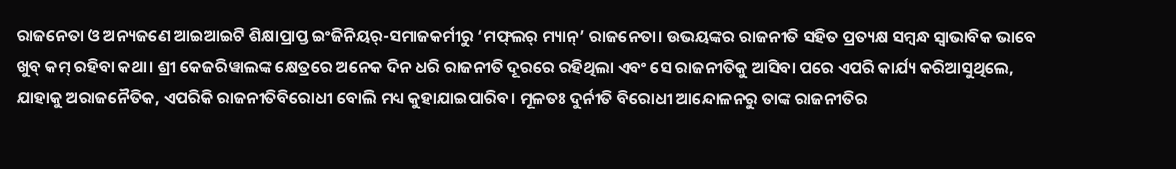ରାଜନେତା ଓ ଅନ୍ୟଜଣେ ଆଇଆଇଟି ଶିକ୍ଷାପ୍ରାପ୍ତ ଇଂଜିନିୟର୍‌-ସମାଜକର୍ମୀରୁ ‘ମଫ୍‌ଲର୍‌ ମ୍ୟାନ୍‌’ ରାଜନେତା। ଉଭୟଙ୍କର ରାଜନୀତି ସହିତ ପ୍ରତ୍ୟକ୍ଷ ସମ୍ବନ୍ଧ ସ୍ବାଭାବିକ ଭାବେ ଖୁବ୍‌ କମ୍‌ ରହିବା କଥା। ଶ୍ରୀ କେଜରିୱାଲଙ୍କ କ୍ଷେତ୍ରରେ ଅନେକ ଦିନ ଧରି ରାଜନୀତି ଦୂରରେ ରହିଥିଲା ଏବଂ ସେ ରାଜନୀତିକୁ ଆସିବା ପରେ ଏପରି କାର୍ଯ୍ୟ କରିଆସୁଥିଲେ, ଯାହାକୁ ଅରାଜନୈତିକ, ଏପରିକି ରାଜନୀତିବିରୋଧୀ ବୋଲି ମଧ୍ୟ କୁହାଯାଇପାରିବ। ମୂଳତଃ ଦୁର୍ନୀତି ବିରୋଧୀ ଆନ୍ଦୋଳନରୁ ତାଙ୍କ ରାଜନୀତିର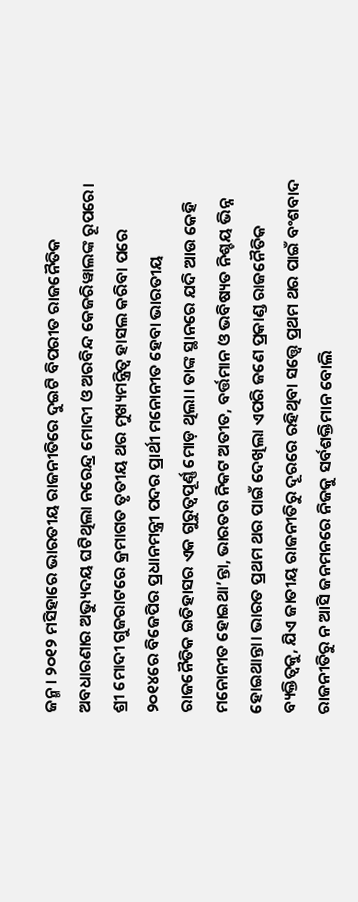ଜନ୍ମ। ୨୦୧୨ ମସିହାରେ ଭାରତୀୟ ରାଜନୀତିରେ ଦୁଇଟି ବିପରୀତ ରାଜନୈତିକ ଅବଧାରଣାର ଅଭ୍ୟୁଦୟ ଘଟିଥିଲା ନରେନ୍ଦ୍ର ମୋଦୀ ଓ ଅରବିନ୍ଦ କେଜରିୱାଲଙ୍କ ରୂପରେ। ଶ୍ରୀ ମୋଦୀ ଗୁଜରାଟରେ କ୍ରମାଗତ ତୃତୀୟ ଥର ମୁଖ୍ୟମନ୍ତ୍ରିତ୍ବ ହାସଲ କରିବା ପରେ ୨୦୧୪ରେ ବିଜେପିର ପ୍ରଧାନମନ୍ତ୍ରୀ ପଦର ପ୍ରାର୍ଥୀ ମନୋନୀତ ହେବା ଭାରତୀୟ  ରାଜନୈତିକ ଇତିହାସର ଏକ ଗୁରୁତ୍ବପୂର୍ଣ୍ଣ ମୋଡ଼ ଥିଲା। ତାଙ୍କ ସ୍ଥାନରେ ଯଦି ଆଉ କେହି ମନୋନୀତ ହୋଇଥା’ନ୍ତା, ଭାରତର ନିକଟ ଅତୀତ, ବର୍ତ୍ତମାନ ଓ ଭବିଷ୍ୟତ ନିଶ୍ଚୟ ଭିନ୍ନ ହୋଇଥାନ୍ତା। ଭାରତ ପ୍ରଥମ ଥର ପାଇଁ ଦେଖିଲା ଏପରି ଜଣେ ପ୍ରକାଣ୍ଡ ରାଜନୈତିକ ବ୍ୟକ୍ତିତ୍ବକୁ, ଯିଏ ଜାତୀୟ ରାଜନୀତିରୁ ଦୂରରେ ରହିଥିବା ସତ୍ତ୍ବେ ପ୍ରଥମ ଥର ପାଇଁ ବଂଶବାଦ ରାଜନୀତିରୁ ନ ଆସି ଜନମନରେ ନିଜକୁ ସର୍ବଶକ୍ତିମାନ ବୋଲି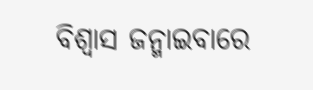ବିଶ୍ବାସ ଜନ୍ମାଇବାରେ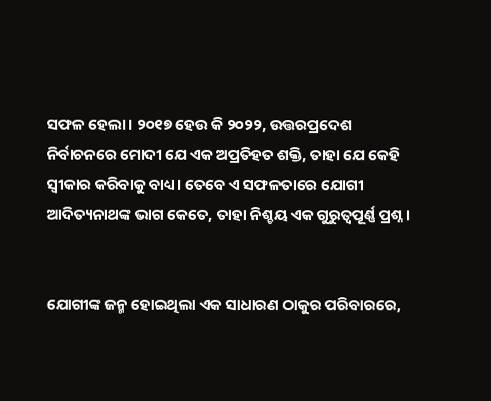ସଫଳ ହେଲା। ୨୦୧୭ ହେଉ କି ୨୦୨୨, ଉତ୍ତରପ୍ରଦେଶ ନିର୍ବାଚନରେ ମୋଦୀ ଯେ ଏକ ଅପ୍ରତିହତ ଶକ୍ତି, ତାହା ଯେ କେହି ସ୍ବୀକାର କରିବାକୁ ବାଧ୍ୟ। ତେବେ ଏ ସଫଳତାରେ ଯୋଗୀ ଆଦିତ୍ୟନାଥଙ୍କ ଭାଗ କେତେ, ତାହା ନିଶ୍ଚୟ ଏକ ଗୁରୁତ୍ବପୂର୍ଣ୍ଣ ପ୍ରଶ୍ନ।


ଯୋଗୀଙ୍କ ଜନ୍ମ ହୋଇଥିଲା ଏକ ସାଧାରଣ ଠାକୁର ପରିବାରରେ,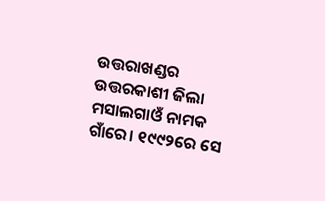ଉତ୍ତରାଖଣ୍ଡର ଉତ୍ତରକାଶୀ ଜିଲା ମସାଲଗାଓଁ ନାମକ ଗାଁରେ। ୧୯୯୨ରେ ସେ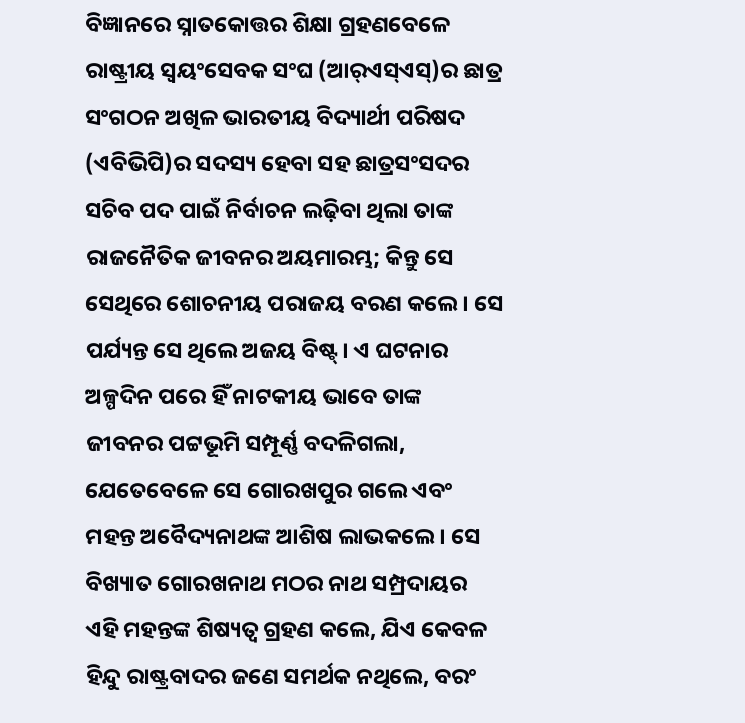ବିଜ୍ଞାନରେ ସ୍ନାତକୋତ୍ତର ଶିକ୍ଷା ଗ୍ରହଣବେଳେ ରାଷ୍ଟ୍ରୀୟ ସ୍ବୟଂସେବକ ସଂଘ (ଆର୍‌ଏସ୍‌ଏସ୍‌)ର ଛାତ୍ର ସଂଗଠନ ଅଖିଳ ଭାରତୀୟ ବିଦ୍ୟାର୍ଥୀ ପରିଷଦ (ଏବିଭିପି)ର ସଦସ୍ୟ ହେବା ସହ ଛାତ୍ରସଂସଦର ସଚିବ ପଦ ପାଇଁ ନିର୍ବାଚନ ଲଢ଼ିବା ଥିଲା ତାଙ୍କ ରାଜନୈତିକ ଜୀବନର ଅୟମାରମ୍ଭ; କିନ୍ତୁ ସେ ସେଥିରେ ଶୋଚନୀୟ ପରାଜୟ ବରଣ କଲେ। ସେ ପର୍ଯ୍ୟନ୍ତ ସେ ଥିଲେ ଅଜୟ ବିଷ୍ଟ୍‌। ଏ ଘଟନାର ଅଳ୍ପଦିନ ପରେ ହିଁ ନାଟକୀୟ ଭାବେ ତାଙ୍କ ଜୀବନର ପଟ୍ଟଭୂମି ସମ୍ପୂର୍ଣ୍ଣ ବଦଳିଗଲା, ଯେତେବେଳେ ସେ ଗୋରଖପୁର ଗଲେ ଏବଂ ମହନ୍ତ ଅବୈଦ୍ୟନାଥଙ୍କ ଆଶିଷ ଲାଭକଲେ। ସେ ବିଖ୍ୟାତ ଗୋରଖନାଥ ମଠର ନାଥ ସମ୍ପ୍ରଦାୟର ଏହି ମହନ୍ତଙ୍କ ଶିଷ୍ୟତ୍ବ ଗ୍ରହଣ କଲେ, ଯିଏ କେବଳ ହିନ୍ଦୁ ରାଷ୍ଟ୍ରବାଦର ଜଣେ ସମର୍ଥକ ନଥିଲେ, ବରଂ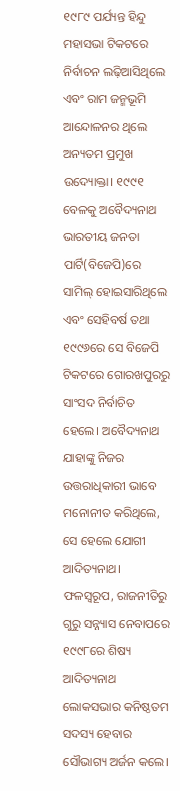୧୯୮୯ ପର୍ଯ୍ୟନ୍ତ ହିନ୍ଦୁ ମହାସଭା ଟିକଟରେ ନିର୍ବାଚନ ଲଢ଼ିଆସିଥିଲେ ଏବଂ ରାମ ଜନ୍ମଭୂମି ଆନ୍ଦୋଳନର ଥିଲେ ଅନ୍ୟତମ ପ୍ରମୁଖ ଉଦ୍ୟୋକ୍ତା। ୧୯୯୧ ବେଳକୁ ଅବୈଦ୍ୟନାଥ ଭାରତୀୟ ଜନତା ପାର୍ଟି(ବିଜେପି)ରେ ସାମିଲ୍‌ ହୋଇସାରିଥିଲେ ଏବଂ ସେହିବର୍ଷ ତଥା ୧୯୯୬ରେ ସେ ବିଜେପି ଟିକଟରେ ଗୋରଖପୁରରୁ ସାଂସଦ ନିର୍ବାଚିତ ହେଲେ। ଅବୈଦ୍ୟନାଥ ଯାହାଙ୍କୁ ନିଜର ଉତ୍ତରାଧିକାରୀ ଭାବେ ମନୋନୀତ କରିଥିଲେ, ସେ ହେଲେ ଯୋଗୀ ଆଦିତ୍ୟନାଥ। ଫଳସ୍ବରୂପ, ରାଜନୀତିରୁ ଗୁରୁ ସନ୍ନ୍ୟାସ ନେବାପରେ ୧୯୯୮ରେ ଶିଷ୍ୟ ଆଦିତ୍ୟନାଥ ଲୋକସଭାର କନିଷ୍ଠତମ ସଦସ୍ୟ ହେବାର ସୌଭାଗ୍ୟ ଅର୍ଜନ କଲେ।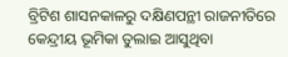ବ୍ରିଟିଶ ଶାସନକାଳରୁ ଦକ୍ଷିଣପନ୍ଥୀ ରାଜନୀତିରେ କେନ୍ଦ୍ରୀୟ ଭୂମିକା ତୁଲାଇ ଆସୁଥିବା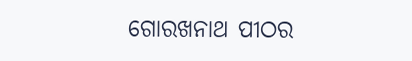ଗୋରଖନାଥ ପୀଠର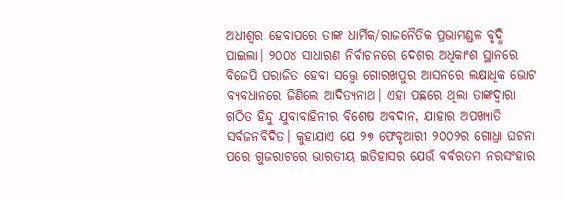ଅଧୀଶ୍ବର ହେବାପରେ ତାଙ୍କ ଧାର୍ମିକ/ରାଜନୈତିକ ପ୍ରଭାମଣ୍ଡଳ ବୃଦ୍ଧି ପାଇଲା। ୨୦୦୪ ସାଧାରଣ ନିର୍ବାଚନରେ ଦେଶର ଅଧିକାଂଶ ସ୍ଥାନରେ ବିଜେପି ପରାଜିତ ହେବା ସତ୍ତ୍ବେ ଗୋରଖପୁର ଆସନରେ ଲକ୍ଷାଧିକ ଭୋଟ ବ୍ୟବଧାନରେ ଜିଣିଲେ ଆଦିତ୍ୟନାଥ। ଏହା ପଛରେ ଥିଲା ତାଙ୍କଦ୍ବାରା ଗଠିତ ହିନ୍ଦୁ ଯୁବାବାହିନୀର ବିଶେଷ ଅବଦାନ, ଯାହାର ଅପଖ୍ୟାତି ସର୍ବଜନବିଦିତ। କୁହାଯାଏ ଯେ ୨୭ ଫେବୃଆରୀ ୨୦୦୨ର ଗୋଧ୍ରା ଘଟନା ପରେ ଗୁଜରାଟରେ ଭାରତୀୟ ଇତିହାସର ଯେଉଁ ବର୍ବରତମ ନରସଂହାର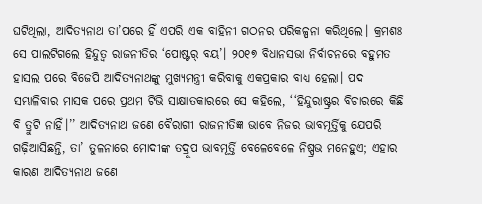ଘଟିଥିଲା, ଆଦିତ୍ୟନାଥ ତା’ପରେ ହିଁ ଏପରି ଏକ ବାହିନୀ ଗଠନର ପରିକଳ୍ପନା କରିଥିଲେ। କ୍ରମଶଃ ସେ ପାଲଟିଗଲେ ହିନ୍ଦୁତ୍ବ ରାଜନୀତିର ‘ପୋଷ୍ଟର୍‌ ବୟ’। ୨୦୧୭ ବିଧାନସଭା ନିର୍ବାଚନରେ ବହୁମତ ହାସଲ ପରେ ବିଜେପି ଆଦିତ୍ୟନାଥଙ୍କୁ ମୁଖ୍ୟମନ୍ତ୍ରୀ କରିବାକୁ ଏକପ୍ରକାର ବାଧ୍ୟ ହେଲା। ପଦ ସମ୍ଭାଳିବାର ମାସକ ପରେ ପ୍ରଥମ ଟିଭି ସାକ୍ଷାତକାରରେ ସେ କହିଲେ, ‘‘ହିନ୍ଦୁରାଷ୍ଟ୍ରର ବିଚାରରେ କିଛି ବି ତ୍ରୁଟି ନାହିଁ।’’ ଆଦିତ୍ୟନାଥ ଜଣେ ବୈରାଗୀ ରାଜନୀତିଜ୍ଞ ଭାବେ ନିଜର ଭାବମୂର୍ତ୍ତିକୁ ଯେପରି ଗଢ଼ିଆସିଛନ୍ତି, ତା’ ତୁଳନାରେ ମୋଦୀଙ୍କ ତଦ୍ରୂପ ଭାବମୂର୍ତ୍ତି ବେଳେବେଳେ ନିଷ୍ପ୍ରଭ ମନେହୁଏ; ଏହାର କାରଣ ଆଦିତ୍ୟନାଥ ଜଣେ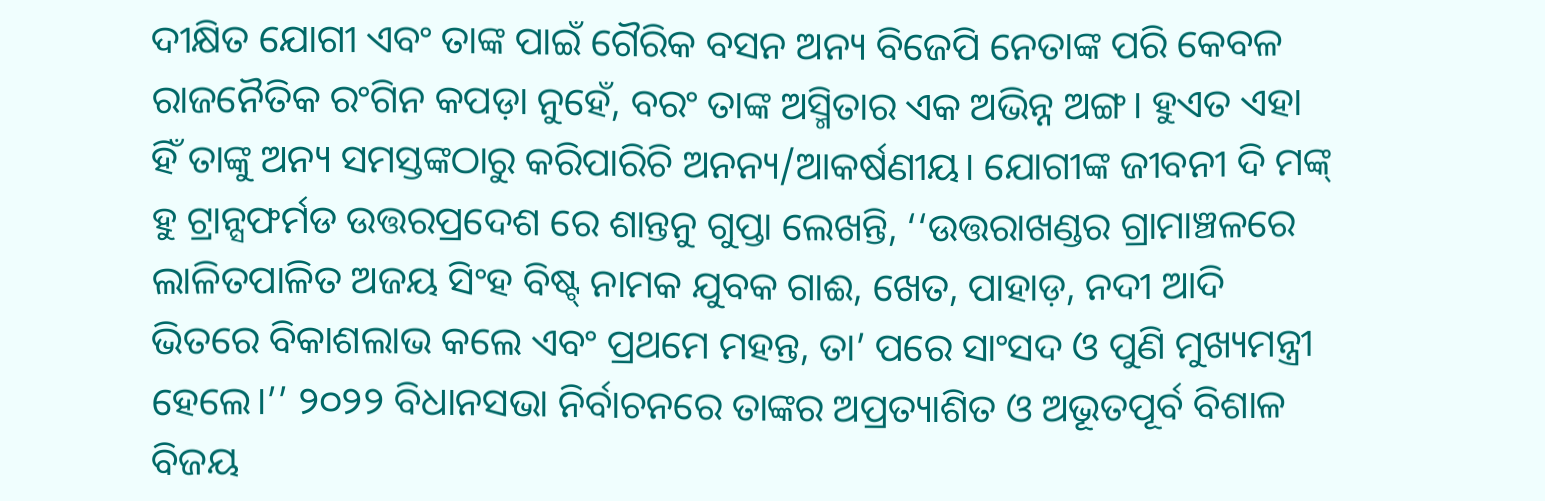ଦୀକ୍ଷିତ ଯୋଗୀ ଏବଂ ତାଙ୍କ ପାଇଁ ଗୈରିକ ବସନ ଅନ୍ୟ ବିଜେପି ନେତାଙ୍କ ପରି କେବଳ ରାଜନୈତିକ ରଂଗିନ କପଡ଼ା ନୁହେଁ, ବରଂ ତାଙ୍କ ଅସ୍ମିତାର ଏକ ଅଭିନ୍ନ ଅଙ୍ଗ। ହୁଏତ ଏହା ହିଁ ତାଙ୍କୁ ଅନ୍ୟ ସମସ୍ତଙ୍କଠାରୁ କରିପାରିଚି ଅନନ୍ୟ/ଆକର୍ଷଣୀୟ। ଯୋଗୀଙ୍କ ଜୀବନୀ ଦି ମଙ୍କ୍‌ ହୁ ଟ୍ରାନ୍ସଫର୍ମଡ ଉତ୍ତରପ୍ରଦେଶ ରେ ଶାନ୍ତନୁ ଗୁପ୍ତା ଲେଖନ୍ତି, ‘‘ଉତ୍ତରାଖଣ୍ଡର ଗ୍ରାମାଞ୍ଚଳରେ ଲାଳିତପାଳିତ ଅଜୟ ସିଂହ ବିଷ୍ଟ୍‌ ନାମକ ଯୁବକ ଗାଈ, ଖେତ, ପାହାଡ଼, ନଦୀ ଆଦି ଭିତରେ ବିକାଶଲାଭ କଲେ ଏବଂ ପ୍ରଥମେ ମହନ୍ତ, ତା’ ପରେ ସାଂସଦ ଓ ପୁଣି ମୁଖ୍ୟମନ୍ତ୍ରୀ ହେଲେ।’’ ୨୦୨୨ ବିଧାନସଭା ନିର୍ବାଚନରେ ତାଙ୍କର ଅପ୍ରତ୍ୟାଶିତ ଓ ଅଭୂତପୂର୍ବ ବିଶାଳ ବିଜୟ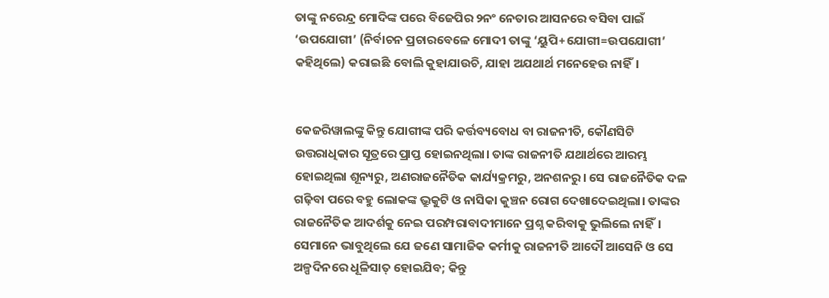ତାଙ୍କୁ ନରେନ୍ଦ୍ର ମୋଦିଙ୍କ ପରେ ବିଜେପିର ୨ନଂ ନେତାର ଆସନରେ ବସିବା ପାଇଁ ‘ଉପଯୋଗୀ’ (ନିର୍ବାଚନ ପ୍ରଚାରବେଳେ ମୋଦୀ ତାଙ୍କୁ ‘ୟୁପି+ଯୋଗୀ=ଉପଯୋଗୀ’ କହିଥିଲେ) କରାଇଛି ବୋଲି କୁହାଯାଉଚି, ଯାହା ଅଯଥାର୍ଥ ମନେହେଉ ନାହିଁ।


କେଜରିୱାଲଙ୍କୁ କିନ୍ତୁ ଯୋଗୀଙ୍କ ପରି କର୍ତ୍ତବ୍ୟବୋଧ ବା ରାଜନୀତି, କୌଣସିଟି ଉତ୍ତରାଧିକାର ସୂତ୍ରରେ ପ୍ରାପ୍ତ ହୋଇନଥିଲା। ତାଙ୍କ ରାଜନୀତି ଯଥାର୍ଥରେ ଆରମ୍ଭ ହୋଇଥିଲା ଶୂନ୍ୟରୁ, ଅଣରାଜନୈତିକ କାର୍ଯ୍ୟକ୍ରମରୁ, ଅନଶନରୁ। ସେ ରାଜନୈତିକ ଦଳ ଗଢ଼ିବା ପରେ ବହୁ ଲୋକଙ୍କ ଭ୍ରୁକୁଟି ଓ ନାସିକା କୁଞ୍ଚନ ରୋଗ ଦେଖାଦେଇଥିଲା। ତାଙ୍କର ରାଜନୈତିକ ଆଦର୍ଶକୁ ନେଇ ପରମ୍ପରାବାଦୀମାନେ ପ୍ରଶ୍ନ କରିବାକୁ ଭୁଲିଲେ ନାହିଁ। ସେମାନେ ଭାବୁଥିଲେ ଯେ ଜଣେ ସାମାଜିକ କର୍ମୀକୁ ରାଜନୀତି ଆଦୌ ଆସେନି ଓ ସେ ଅଳ୍ପଦିନରେ ଧୂଳିସାତ୍‌ ହୋଇଯିବ; କିନ୍ତୁ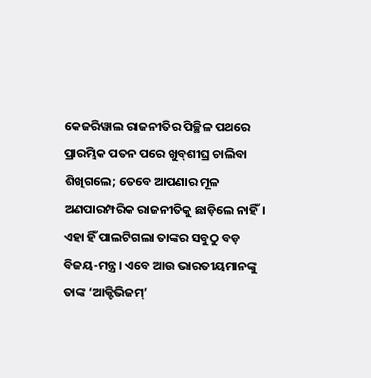କେଜରିୱାଲ ରାଜନୀତିର ପିଚ୍ଛିଳ ପଥରେ ପ୍ରାରମ୍ଭିକ ପତନ ପରେ ଖୁବ୍‌ଶୀଘ୍ର ଚାଲିବା ଶିଖିଗଲେ; ତେବେ ଆପଣାର ମୂଳ ଅଣପାରମ୍ପରିକ ରାଜନୀତିକୁ ଛାଡ଼ିଲେ ନାହିଁ। ଏହା ହିଁ ପାଲଟିଗଲା ତାଙ୍କର ସବୁଠୁ ବଡ଼ ବିଜୟ-ମନ୍ତ୍ର। ଏବେ ଆଉ ଭାରତୀୟମାନଙ୍କୁ ତାଙ୍କ ‘ଆକ୍ଟିଭିଜମ୍‌’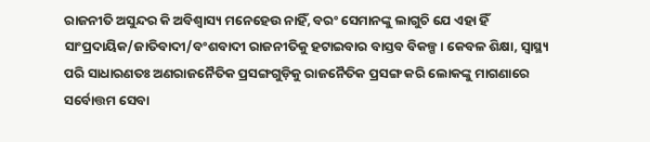ରାଜନୀତି ଅସୁନ୍ଦର କି ଅବିଶ୍ବାସ୍ୟ ମନେହେଉ ନାହିଁ, ବରଂ ସେମାନଙ୍କୁ ଲାଗୁଚି ଯେ ଏହା ହିଁ ସାଂପ୍ରଦାୟିକ/ଜାତିବାଦୀ/ବଂଶବାଦୀ ରାଜନୀତିକୁ ହଟାଇବାର ବାସ୍ତବ ବିକଳ୍ପ। କେବଳ ଶିକ୍ଷା, ସ୍ବାସ୍ଥ୍ୟ ପରି ସାଧାରଣତଃ ଅଣରାଜନୈତିକ ପ୍ରସଙ୍ଗଗୁଡ଼ିକୁ ରାଜନୈତିକ ପ୍ରସଙ୍ଗ କରି ଲୋକଙ୍କୁ ମାଗଣାରେ ସର୍ବୋତ୍ତମ ସେବା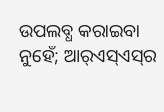ଉପଲବ୍ଧ କରାଇବା ନୁହେଁ; ଆର୍‌ଏସ୍‌ଏସ୍‌ର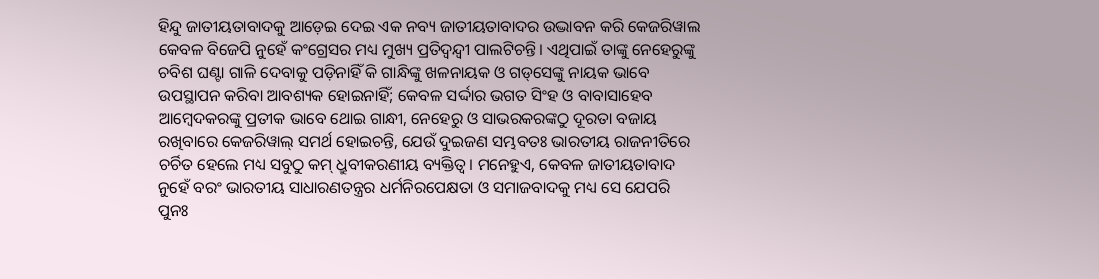ହିନ୍ଦୁ ଜାତୀୟତାବାଦକୁ ଆଡ଼େଇ ଦେଇ ଏକ ନବ୍ୟ ଜାତୀୟତାବାଦର ଉଦ୍ଭାବନ କରି କେଜରିୱାଲ କେବଳ ବିଜେପି ନୁହେଁ କଂଗ୍ରେସର ମଧ୍ୟ ମୁଖ୍ୟ ପ୍ରତିଦ୍ବନ୍ଦ୍ବୀ ପାଲଟିଚନ୍ତି। ଏଥିପାଇଁ ତାଙ୍କୁ ନେହେରୁଙ୍କୁ ଚବିଶ ଘଣ୍ଟା ଗାଳି ଦେବାକୁ ପଡ଼ିନାହିଁ କି ଗାନ୍ଧିଙ୍କୁ ଖଳନାୟକ ଓ ଗଡ୍‌ସେଙ୍କୁ ନାୟକ ଭାବେ ଉପସ୍ଥାପନ କରିବା ଆବଶ୍ୟକ ହୋଇନାହିଁ; କେବଳ ସର୍ଦ୍ଦାର ଭଗତ ସିଂହ ଓ ବାବାସାହେବ ଆମ୍ବେଦକରଙ୍କୁ ପ୍ରତୀକ ଭାବେ ଥୋଇ ଗାନ୍ଧୀ, ନେହେରୁ ଓ ସାଭରକରଙ୍କଠୁ ଦୂରତା ବଜାୟ ରଖିବାରେ କେଜରିୱାଲ୍‌ ସମର୍ଥ ହୋଇଚନ୍ତି, ଯେଉଁ ଦୁଇଜଣ ସମ୍ଭବତଃ ଭାରତୀୟ ରାଜନୀତିରେ ଚର୍ଚିତ ହେଲେ ମଧ୍ୟ ସବୁଠୁ କମ୍‌ ଧ୍ରୁବୀକରଣୀୟ ବ୍ୟକ୍ତିତ୍ବ। ମନେହୁଏ, କେବଳ ଜାତୀୟତାବାଦ ନୁହେଁ ବରଂ ଭାରତୀୟ ସାଧାରଣତନ୍ତ୍ରର ଧର୍ମନିରପେକ୍ଷତା ଓ ସମାଜବାଦକୁ ମଧ୍ୟ ସେ ଯେପରି ପୁନଃ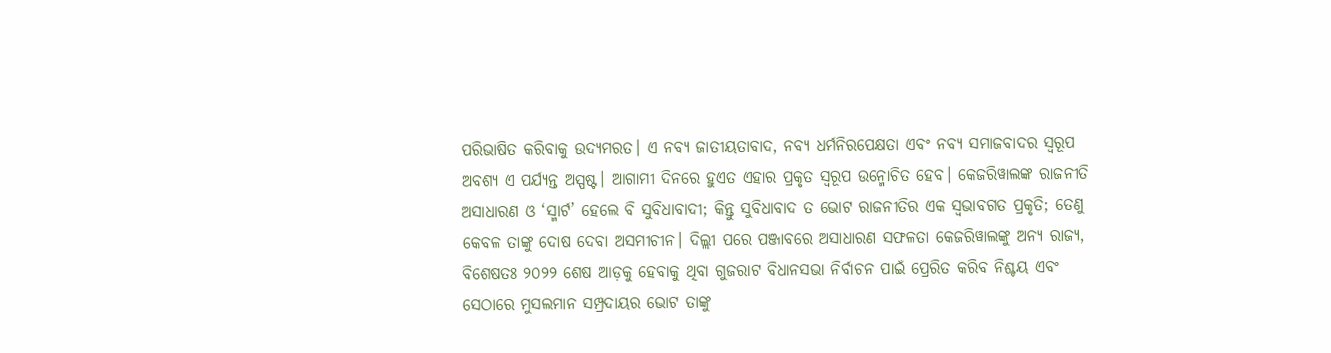ପରିଭାଷିତ କରିବାକୁ ଉଦ୍ୟମରତ। ଏ ନବ୍ୟ ଜାତୀୟତାବାଦ, ନବ୍ୟ ଧର୍ମନିରପେକ୍ଷତା ଏବଂ ନବ୍ୟ ସମାଜବାଦର ସ୍ବରୂପ ଅବଶ୍ୟ ଏ ପର୍ଯ୍ୟନ୍ତ ଅସ୍ପଷ୍ଟ। ଆଗାମୀ ଦିନରେ ହୁଏତ ଏହାର ପ୍ରକୃତ ସ୍ବରୂପ ଉନ୍ମୋଚିତ ହେବ। କେଜରିୱାଲଙ୍କ ରାଜନୀତି ଅସାଧାରଣ ଓ ‘ସ୍ମାର୍ଟ’ ହେଲେ ବି ସୁବିଧାବାଦୀ; କିନ୍ତୁ ସୁବିଧାବାଦ ତ ଭୋଟ ରାଜନୀତିର ଏକ ସ୍ବଭାବଗତ ପ୍ରକୃତି; ତେଣୁ କେବଳ ତାଙ୍କୁ ଦୋଷ ଦେବା ଅସମୀଚୀନ। ଦିଲ୍ଲୀ ପରେ ପଞ୍ଜାବରେ ଅସାଧାରଣ ସଫଳତା କେଜରିୱାଲଙ୍କୁ ଅନ୍ୟ ରାଜ୍ୟ, ବିଶେଷତଃ ୨୦୨୨ ଶେଷ ଆଡ଼କୁ ହେବାକୁ ଥିବା ଗୁଜରାଟ ବିଧାନସଭା ନିର୍ବାଚନ ପାଇଁ ପ୍ରେରିତ କରିବ ନିଶ୍ଚୟ ଏବଂ ସେଠାରେ ମୁସଲମାନ ସମ୍ପ୍ରଦାୟର ଭୋଟ ତାଙ୍କୁ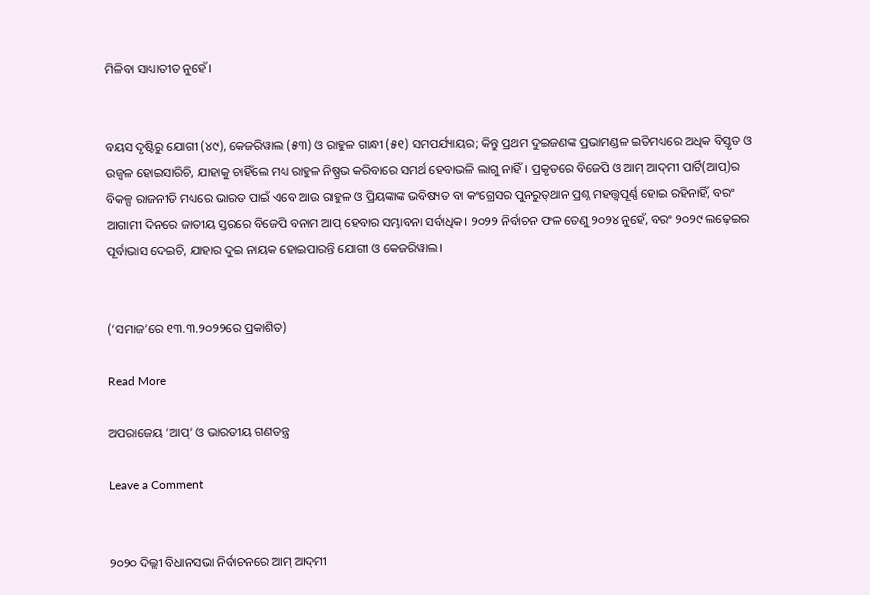ମିଳିବା ସାଧ୍ୟାତୀତ ନୁହେଁ।


ବୟସ ଦୃଷ୍ଟିରୁ ଯୋଗୀ (୪୯), କେଜରିୱାଲ (୫୩) ଓ ରାହୁଳ ଗାନ୍ଧୀ (୫୧) ସମପର୍ଯ୍ୟାୟର; କିନ୍ତୁ ପ୍ରଥମ ଦୁଇଜଣଙ୍କ ପ୍ରଭାମଣ୍ଡଳ ଇତିମଧ୍ୟରେ ଅଧିକ ବିସ୍ତୃତ ଓ ଉଜ୍ବଳ ହୋଇସାରିଚି, ଯାହାକୁ ଚାହିଁଲେ ମଧ୍ୟ ରାହୁଳ ନିଷ୍ପ୍ରଭ କରିବାରେ ସମର୍ଥ ହେବାଭଳି ଲାଗୁ ନାହିଁ। ପ୍ରକୃତରେ ବିଜେପି ଓ ଆମ୍‌ ଆଦ୍‌ମୀ ପାର୍ଟି(ଆପ୍‌)ର ବିକଳ୍ପ ରାଜନୀତି ମଧ୍ୟରେ ଭାରତ ପାଇଁ ଏବେ ଆଉ ରାହୁଳ ଓ ପ୍ରିୟଙ୍କାଙ୍କ ଭବିଷ୍ୟତ ବା କଂଗ୍ରେସର ପୁନରୁତ୍‌ଥାନ ପ୍ରଶ୍ନ ମହତ୍ତ୍ବପୂର୍ଣ୍ଣ ହୋଇ ରହିନାହିଁ, ବରଂ ଆଗାମୀ ଦିନରେ ଜାତୀୟ ସ୍ତରରେ ବିଜେପି ବନାମ ଆପ୍‌ ହେବାର ସମ୍ଭାବନା ସର୍ବାଧିକ। ୨୦୨୨ ନିର୍ବାଚନ ଫଳ ତେଣୁ ୨୦୨୪ ନୁହେଁ, ବରଂ ୨୦୨୯ ଲଢ଼େଇର ପୂର୍ବାଭାସ ଦେଇଚି, ଯାହାର ଦୁଇ ନାୟକ ହୋଇପାରନ୍ତି ଯୋଗୀ ଓ କେଜରିୱାଲ।


(‘ସମାଜ’ରେ ୧୩.୩.୨୦୨୨ରେ ପ୍ରକାଶିତ)

Read More

ଅପରାଜେୟ ‘ଆପ୍‌’ ଓ ଭାରତୀୟ ଗଣତନ୍ତ୍ର

Leave a Comment


୨୦୨୦ ଦିଲ୍ଲୀ ବିଧାନସଭା ନିର୍ବାଚନରେ ଆମ୍ ଆଦ୍‌ମୀ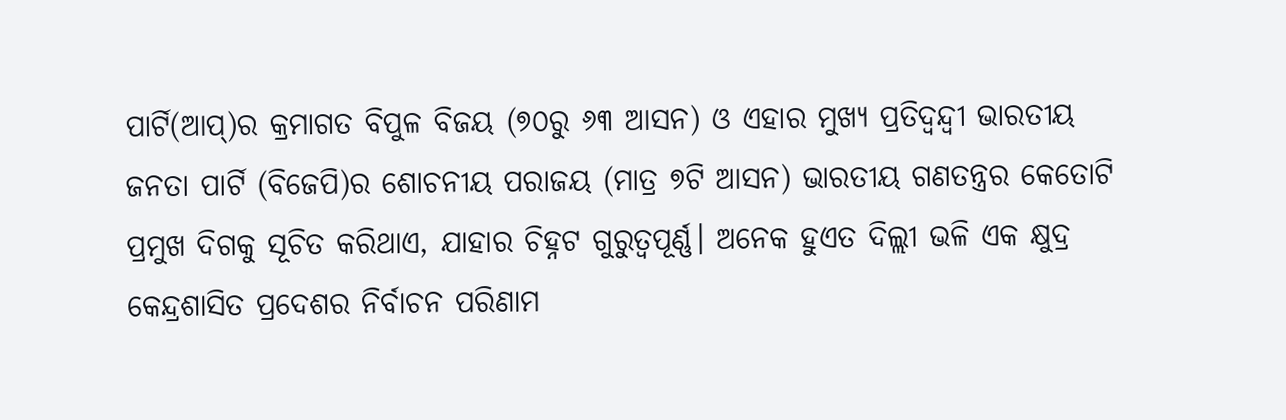ପାର୍ଟି(ଆପ୍‌)ର କ୍ରମାଗତ ବିପୁଳ ବିଜୟ (୭୦ରୁ ୬୩ ଆସନ) ଓ ଏହାର ମୁଖ୍ୟ ପ୍ରତିଦ୍ବନ୍ଦ୍ବୀ ଭାରତୀୟ ଜନତା ପାର୍ଟି (ବିଜେପି)ର ଶୋଚନୀୟ ପରାଜୟ (ମାତ୍ର ୭ଟି ଆସନ) ଭାରତୀୟ ଗଣତନ୍ତ୍ରର କେତୋଟି ପ୍ରମୁଖ ଦିଗକୁ ସୂଚିତ କରିଥାଏ, ଯାହାର ଚିହ୍ନଟ ଗୁରୁତ୍ବପୂର୍ଣ୍ଣ। ଅନେକ ହୁଏତ ଦିଲ୍ଲୀ ଭଳି ଏକ କ୍ଷୁଦ୍ର କେନ୍ଦ୍ରଶାସିତ ପ୍ରଦେଶର ନିର୍ବାଚନ ପରିଣାମ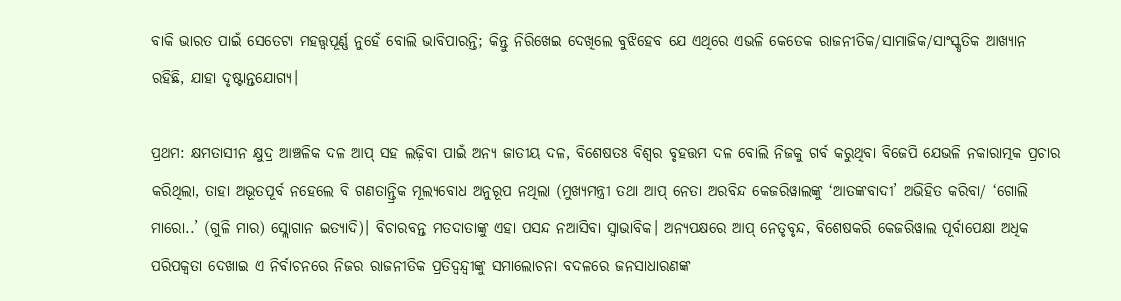ବାକି ଭାରତ ପାଇଁ ସେତେଟା ମହତ୍ତ୍ବପୂର୍ଣ୍ଣ ନୁହେଁ ବୋଲି ଭାବିପାରନ୍ତି; କିନ୍ତୁ ନିରିଖେଇ ଦେଖିଲେ ବୁଝିହେବ ଯେ ଏଥିରେ ଏଭଳି କେତେକ ରାଜନୀତିକ/ସାମାଜିକ/ସାଂସ୍କୃତିକ ଆଖ୍ୟାନ ରହିଛି, ଯାହା ଦୃଷ୍ଟାନ୍ତଯୋଗ୍ୟ।

ପ୍ରଥମ: କ୍ଷମତାସୀନ କ୍ଷୁଦ୍ର ଆଞ୍ଚଳିକ ଦଳ ଆପ୍ ସହ ଲଢ଼ିବା ପାଇଁ ଅନ୍ୟ ଜାତୀୟ ଦଳ, ବିଶେଷତଃ ବିଶ୍ବର ବୃହତ୍ତମ ଦଳ ବୋଲି ନିଜକୁ ଗର୍ବ କରୁଥିବା ବିଜେପି ଯେଭଳି ନକାରାତ୍ମକ ପ୍ରଚାର କରିଥିଲା, ତାହା ଅଭୂତପୂର୍ବ ନହେଲେ ବି ଗଣତାନ୍ତ୍ରିକ ମୂଲ୍ୟବୋଧ ଅନୁରୂପ ନଥିଲା (ମୁଖ୍ୟମନ୍ତ୍ରୀ ତଥା ଆପ୍ ନେତା ଅରବିନ୍ଦ କେଜରିୱାଲଙ୍କୁ ‘ଆତଙ୍କବାଦୀ’ ଅଭିହିତ କରିବା/ ‘ଗୋଲି ମାରୋ..’ (ଗୁଳି ମାର) ସ୍ଲୋଗାନ ଇତ୍ୟାଦି)। ବିଚାରବନ୍ତ ମତଦାତାଙ୍କୁ ଏହା ପସନ୍ଦ ନଆସିବା ସ୍ବାଭାବିକ। ଅନ୍ୟପକ୍ଷରେ ଆପ୍ ନେତୃବୃନ୍ଦ, ବିଶେଷକରି କେଜରିୱାଲ ପୂର୍ବାପେକ୍ଷା ଅଧିକ ପରିପକ୍ବତା ଦେଖାଇ ଏ ନିର୍ବାଚନରେ ନିଜର ରାଜନୀତିକ ପ୍ରତିଦ୍ବନ୍ଦ୍ବୀଙ୍କୁ ସମାଲୋଚନା ବଦଳରେ ଜନସାଧାରଣଙ୍କ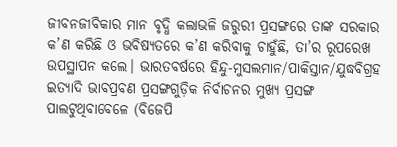ଜୀବନଜୀବିକାର ମାନ ବୃଦ୍ଧି କଲାଭଳି ଜରୁରୀ ପ୍ରସଙ୍ଗରେ ତାଙ୍କ ସରକାର କ’ଣ କରିଛି ଓ ଭବିଷ୍ୟତରେ କ’ଣ କରିବାକୁ ଚାହୁଁଛି, ତା’ର ରୂପରେଖ ଉପସ୍ଥାପନ କଲେ। ଭାରତବର୍ଷରେ ହିନ୍ଦୁ-ମୁସଲମାନ/ପାକିସ୍ତାନ/ଯୁଦ୍ଧବିଗ୍ରହ ଇତ୍ୟାଦି ଭାବପ୍ରବଣ ପ୍ରସଙ୍ଗଗୁଡ଼ିକ ନିର୍ବାଚନର ମୁଖ୍ୟ ପ୍ରସଙ୍ଗ ପାଲଟୁଥିବାବେଳେ (ବିଜେପି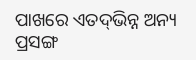ପାଖରେ ଏତଦ୍‌ଭିନ୍ନ ଅନ୍ୟ ପ୍ରସଙ୍ଗ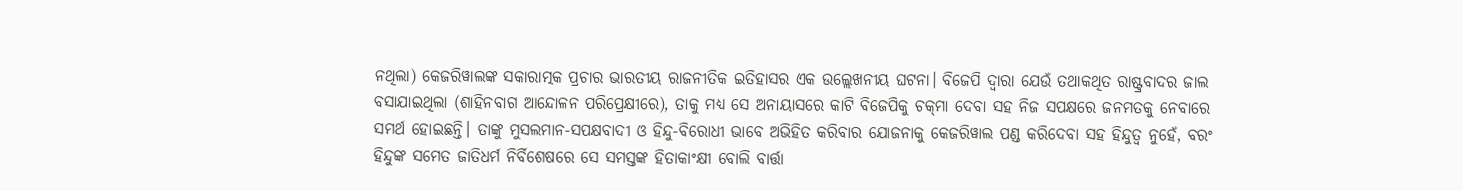ନଥିଲା) କେଜରିୱାଲଙ୍କ ସକାରାତ୍ମକ ପ୍ରଚାର ଭାରତୀୟ ରାଜନୀତିକ ଇତିହାସର ଏକ ଉଲ୍ଲେଖନୀୟ ଘଟନା। ବିଜେପି ଦ୍ବାରା ଯେଉଁ ତଥାକଥିତ ରାଷ୍ଟ୍ରବାଦର ଜାଲ ବସାଯାଇଥିଲା (ଶାହିନବାଗ ଆନ୍ଦୋଳନ ପରିପ୍ରେକ୍ଷୀରେ), ତାକୁ ମଧ୍ୟ ସେ ଅନାୟାସରେ କାଟି ବିଜେପିକୁ ଚକ୍‌ମା ଦେବା ସହ ନିଜ ସପକ୍ଷରେ ଜନମତକୁ ନେବାରେ ସମର୍ଥ ହୋଇଛନ୍ତି। ତାଙ୍କୁ ମୁସଲମାନ-ସପକ୍ଷବାଦୀ ଓ ହିନ୍ଦୁ-ବିରୋଧୀ ଭାବେ ଅଭିହିତ କରିବାର ଯୋଜନାକୁ କେଜରିୱାଲ ପଣ୍ଡ କରିଦେବା ସହ ହିନ୍ଦୁତ୍ବ ନୁହେଁ, ବରଂ ହିନ୍ଦୁଙ୍କ ସମେତ ଜାତିଧର୍ମ ନିର୍ବିଶେଷରେ ସେ ସମସ୍ତଙ୍କ ହିତାକାଂକ୍ଷୀ ବୋଲି ବାର୍ତ୍ତା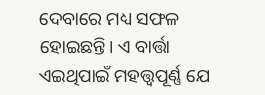ଦେବାରେ ମଧ୍ୟ ସଫଳ ହୋଇଛନ୍ତି। ଏ ବାର୍ତ୍ତା ଏଇଥିପାଇଁ ମହତ୍ତ୍ବପୂର୍ଣ୍ଣ ଯେ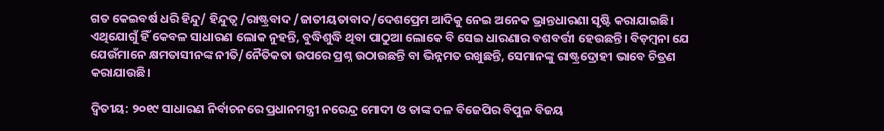ଗତ କେଇବର୍ଷ ଧରି ହିନ୍ଦୁ/ ହିନ୍ଦୁତ୍ବ /ରାଷ୍ଟ୍ରବାଦ /ଜାତୀୟତାବାଦ/ଦେଶପ୍ରେମ ଆଦିକୁ ନେଇ ଅନେକ ଭ୍ରାନ୍ତଧାରଣା ସୃଷ୍ଟି କରାଯାଇଛି। ଏଥିଯୋଗୁଁ ହିଁ କେବଳ ସାଧାରଣ ଲୋକ ନୁହନ୍ତି, ବୁଦ୍ଧିଶୁଦ୍ଧି ଥିବା ପାଠୁଆ ଲୋକେ ବି ସେଇ ଧାରଣାର ବଶବର୍ତ୍ତୀ ହେଉଛନ୍ତି। ବିଡ଼ମ୍ବନା ଯେ ଯେଉଁମାନେ କ୍ଷମତାସୀନଙ୍କ ନୀତି/ନୈତିକତା ଉପରେ ପ୍ରଶ୍ନ ଉଠାଉଛନ୍ତି ବା ଭିନ୍ନମତ ରଖୁଛନ୍ତି, ସେମାନଙ୍କୁ ରାଷ୍ଟ୍ରଦ୍ରୋହୀ ଭାବେ ଚିତ୍ରଣ କରାଯାଉଛି।

ଦ୍ବିତୀୟ: ୨୦୧୯ ସାଧାରଣ ନିର୍ବାଚନରେ ପ୍ରଧାନମନ୍ତ୍ରୀ ନରେନ୍ଦ୍ର ମୋଦୀ ଓ ତାଙ୍କ ଦଳ ବିଜେପିର ବିପୁଳ ବିଜୟ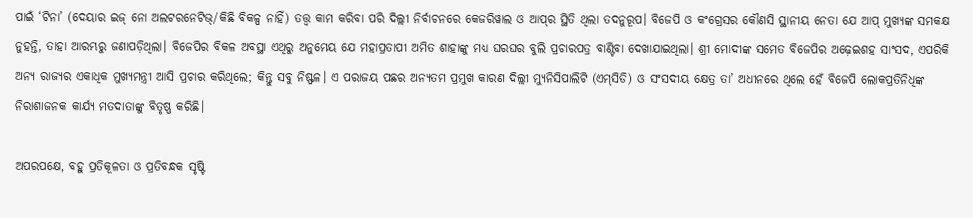ପାଇଁ ‘ଟିନା’ (ଦେୟାର ଇଜ୍ ନୋ ଅଲଟରନେଟିଭ୍/କିଛି ବିକଳ୍ପ ନାହିଁ) ତତ୍ତ୍ବ କାମ କରିବା ପରି ଦିଲ୍ଲୀ ନିର୍ବାଚନରେ କେଜରିୱାଲ ଓ ଆପ୍‌ର ସ୍ଥିତି ଥିଲା ତଦନୁରୂପ। ବିଜେପି ଓ କଂଗ୍ରେସର କୌଣସି ସ୍ଥାନୀୟ ନେତା ଯେ ଆପ୍ ମୁଖ୍ୟଙ୍କ ସମକକ୍ଷ ନୁହନ୍ତି, ତାହା ଆରମ୍ଭରୁ ଜଣାପଡ଼ିଥିଲା। ବିଜେପିର ବିକଳ ଅବସ୍ଥା ଏଥିରୁ ଅନୁମେୟ ଯେ ମହାପ୍ରତାପୀ ଅମିତ ଶାହାଙ୍କୁ ମଧ୍ୟ ଘରଘର ବୁଲି ପ୍ରଚାରପତ୍ର ବାଣ୍ଟିବା ଦେଖାଯାଇଥିଲା। ଶ୍ରୀ ମୋଦୀଙ୍କ ସମେତ ବିଜେପିର ଅଢ଼େଇଶହ ସାଂସଦ, ଏପରିକି ଅନ୍ୟ ରାଜ୍ୟର ଏକାଧିକ ମୁଖ୍ୟମନ୍ତ୍ରୀ ଆସି ପ୍ରଚାର କରିଥିଲେ; କିନ୍ତୁ ସବୁ ନିଷ୍ଫଳ। ଏ ପରାଜୟ ପଛର ଅନ୍ୟତମ ପ୍ରମୁଖ କାରଣ ଦିଲ୍ଲୀ ମ୍ୟୁନିସିପାଲିଟି (ଏମ୍‌ସିଡି) ଓ ସଂସଦୀୟ କ୍ଷେତ୍ର ତା’ ଅଧୀନରେ ଥିଲେ ହେଁ ବିଜେପି ଲୋକପ୍ରତିନିଧିଙ୍କ ନିରାଶାଜନକ କାର୍ଯ୍ୟ ମତଦାତାଙ୍କୁ ବିତୃଷ୍ଣ କରିଛି।

ଅପରପକ୍ଷେ, ବହୁ ପ୍ରତିକୂଳତା ଓ ପ୍ରତିବନ୍ଧକ ସୃଷ୍ଟି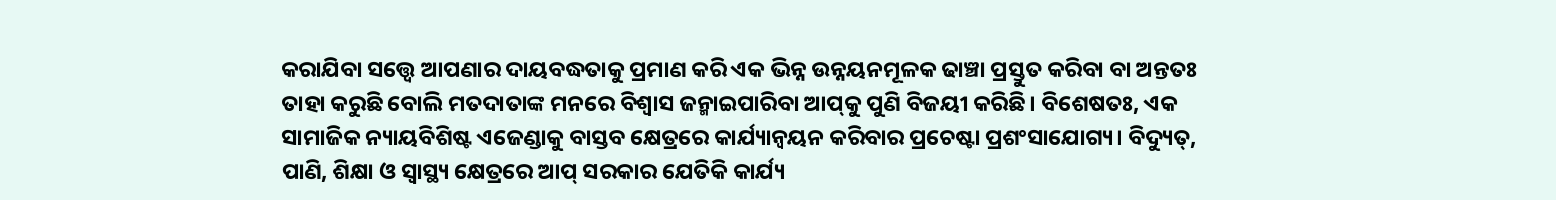କରାଯିବା ସତ୍ତ୍ବେ ଆପଣାର ଦାୟବଦ୍ଧତାକୁ ପ୍ରମାଣ କରି ଏକ ଭିନ୍ନ ଉନ୍ନୟନମୂଳକ ଢାଞ୍ଚା ପ୍ରସ୍ତୁତ କରିବା ବା ଅନ୍ତତଃ ତାହା କରୁଛି ବୋଲି ମତଦାତାଙ୍କ ମନରେ ବିଶ୍ବାସ ଜନ୍ମାଇପାରିବା ଆପ୍‌କୁ ପୁଣି ବିଜୟୀ କରିଛି। ବିଶେଷତଃ, ଏକ ସାମାଜିକ ନ୍ୟାୟବିଶିଷ୍ଟ ଏଜେଣ୍ଡାକୁ ବାସ୍ତବ କ୍ଷେତ୍ରରେ କାର୍ଯ୍ୟାନ୍ବୟନ କରିବାର ପ୍ରଚେଷ୍ଟା ପ୍ରଶଂସାଯୋଗ୍ୟ। ବିଦ୍ୟୁତ୍, ପାଣି, ଶିକ୍ଷା ଓ ସ୍ବାସ୍ଥ୍ୟ କ୍ଷେତ୍ରରେ ଆପ୍ ସରକାର ଯେତିକି କାର୍ଯ୍ୟ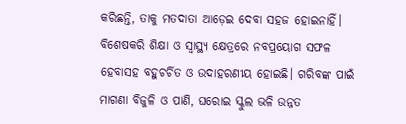କରିଛନ୍ତି, ତାକୁ ମତଦାତା ଆଡ଼େଇ ଦେବା ସହଜ ହୋଇନାହିଁ। ବିଶେଷକରି ଶିକ୍ଷା ଓ ସ୍ବାସ୍ଥ୍ୟ କ୍ଷେତ୍ରରେ ନବପ୍ରୟୋଗ ସଫଳ ହେବାସହ ବହୁଚର୍ଚିତ ଓ ଉଦାହରଣୀୟ ହୋଇଛି। ଗରିବଙ୍କ ପାଇଁ ମାଗଣା ବିଜୁଳି ଓ ପାଣି, ଘରୋଇ ସ୍କୁଲ ଭଳି ଉନ୍ନତ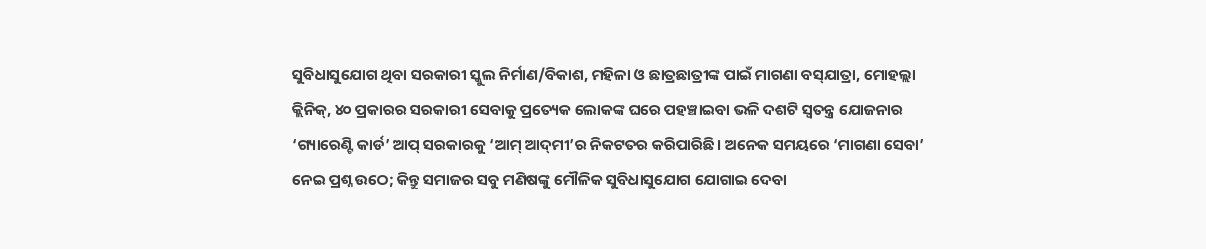ସୁବିଧାସୁଯୋଗ ଥିବା ସରକାରୀ ସ୍କୁଲ ନିର୍ମାଣ/ବିକାଶ, ମହିଳା ଓ ଛାତ୍ରଛାତ୍ରୀଙ୍କ ପାଇଁ ମାଗଣା ବସ୍‌ଯାତ୍ରା, ମୋହଲ୍ଲା କ୍ଲିନିକ୍, ୪୦ ପ୍ରକାରର ସରକାରୀ ସେବାକୁ ପ୍ରତ୍ୟେକ ଲୋକଙ୍କ ଘରେ ପହଞ୍ଚାଇବା ଭଳି ଦଶଟି ସ୍ବତନ୍ତ୍ର ଯୋଜନାର ‘ଗ୍ୟାରେଣ୍ଟି କାର୍ଡ’ ଆପ୍ ସରକାରକୁ ‘ଆମ୍‌ ଆଦ୍‌ମୀ’ର ନିକଟତର କରିପାରିଛି। ଅନେକ ସମୟରେ ‘ମାଗଣା ସେବା’ ନେଇ ପ୍ରଶ୍ନ ଉଠେ; କିନ୍ତୁ ସମାଜର ସବୁ ମଣିଷଙ୍କୁ ମୌଳିକ ସୁବିଧାସୁଯୋଗ ଯୋଗାଇ ଦେବା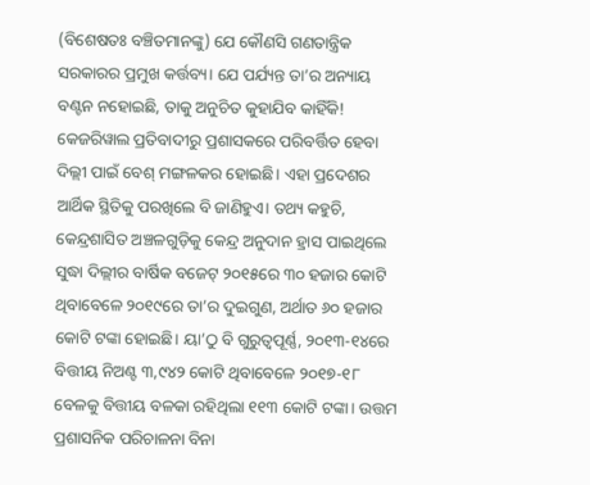(ବିଶେଷତଃ ବଞ୍ଚିତମାନଙ୍କୁ) ଯେ କୌଣସି ଗଣତାନ୍ତ୍ରିକ ସରକାରର ପ୍ରମୁଖ କର୍ତ୍ତବ୍ୟ। ଯେ ପର୍ଯ୍ୟନ୍ତ ତା’ର ଅନ୍ୟାୟ ବଣ୍ଟନ ନହୋଇଛି, ତାକୁ ଅନୁଚିତ କୁହାଯିବ କାହିଁକି!
କେଜରିୱାଲ ପ୍ରତିବାଦୀରୁ ପ୍ରଶାସକରେ ପରିବର୍ତ୍ତିତ ହେବା ଦିଲ୍ଲୀ ପାଇଁ ବେଶ୍ ମଙ୍ଗଳକର ହୋଇଛି। ଏହା ପ୍ରଦେଶର ଆର୍ଥିକ ସ୍ଥିତିକୁ ପରଖିଲେ ବି ଜାଣିହୁଏ। ତଥ୍ୟ କହୁଚି, କେନ୍ଦ୍ରଶାସିତ ଅଞ୍ଚଳଗୁଡ଼ିକୁ କେନ୍ଦ୍ର ଅନୁଦାନ ହ୍ରାସ ପାଇଥିଲେ ସୁଦ୍ଧା ଦିଲ୍ଲୀର ବାର୍ଷିକ ବଜେଟ୍ ୨୦୧୫ରେ ୩୦ ହଜାର କୋଟି ଥିବାବେଳେ ୨୦୧୯ରେ ତା’ର ଦୁଇଗୁଣ, ଅର୍ଥାତ ୬୦ ହଜାର କୋଟି ଟଙ୍କା ହୋଇଛି। ୟା’ଠୁ ବି ଗୁରୁତ୍ବପୂର୍ଣ୍ଣ, ୨୦୧୩-୧୪ରେ ବିତ୍ତୀୟ ନିଅଣ୍ଟ ୩,୯୪୨ କୋଟି ଥିବାବେଳେ ୨୦୧୭-୧୮ ବେଳକୁ ବିତ୍ତୀୟ ବଳକା ରହିଥିଲା ୧୧୩ କୋଟି ଟଙ୍କା। ଉତ୍ତମ ପ୍ରଶାସନିକ ପରିଚାଳନା ବିନା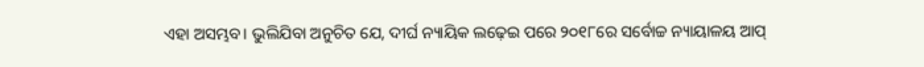ଏହା ଅସମ୍ଭବ। ଭୁଲିଯିବା ଅନୁଚିତ ଯେ, ଦୀର୍ଘ ନ୍ୟାୟିକ ଲଢ଼େଇ ପରେ ୨୦୧୮ରେ ସର୍ବୋଚ୍ଚ ନ୍ୟାୟାଳୟ ଆପ୍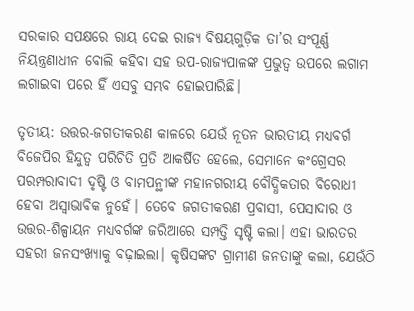ସରକାର ସପକ୍ଷରେ ରାୟ ଦେଇ ରାଜ୍ୟ ବିଷୟଗୁଡ଼ିକ ତା’ର ସଂପୂର୍ଣ୍ଣ ନିୟନ୍ତ୍ରଣାଧୀନ ବୋଲି କହିବା ସହ ଉପ-ରାଜ୍ୟପାଳଙ୍କ ପ୍ରଭୁତ୍ବ ଉପରେ ଲଗାମ ଲଗାଇବା ପରେ ହିଁ ଏସବୁ ସମ୍ଭବ ହୋଇପାରିଛି।

ତୃତୀୟ: ଉତ୍ତର-ଜଗତୀକରଣ କାଳରେ ଯେଉଁ ନୂତନ ଭାରତୀୟ ମଧ୍ୟବର୍ଗ ବିଜେପିର ହିନ୍ଦୁତ୍ବ ପରିଚିତି ପ୍ରତି ଆକର୍ଷିତ ହେଲେ, ସେମାନେ କଂଗ୍ରେସର ପରମ୍ପରାବାଦୀ ଦୃଷ୍ଟି ଓ ବାମପନ୍ଥୀଙ୍କ ମହାନଗରୀୟ ବୌଦ୍ଧିକତାର ବିରୋଧୀ ହେବା ଅସ୍ବାଭାବିକ ନୁହେଁ। ତେବେ ଜଗତୀକରଣ ପ୍ରବାସୀ, ପେସାଦାର ଓ ଉତ୍ତର-ଶିଳ୍ପାୟନ ମଧ୍ୟବର୍ଗଙ୍କ ଜରିଆରେ ସମ୍ପତ୍ତି ସୃଷ୍ଟି କଲା। ଏହା ଭାରତର ସହରୀ ଜନସଂଖ୍ୟାକୁ ବଢ଼ାଇଲା। କୃଷିସଙ୍କଟ ଗ୍ରାମୀଣ ଜନତାଙ୍କୁ କଲା, ଯେଉଁଠି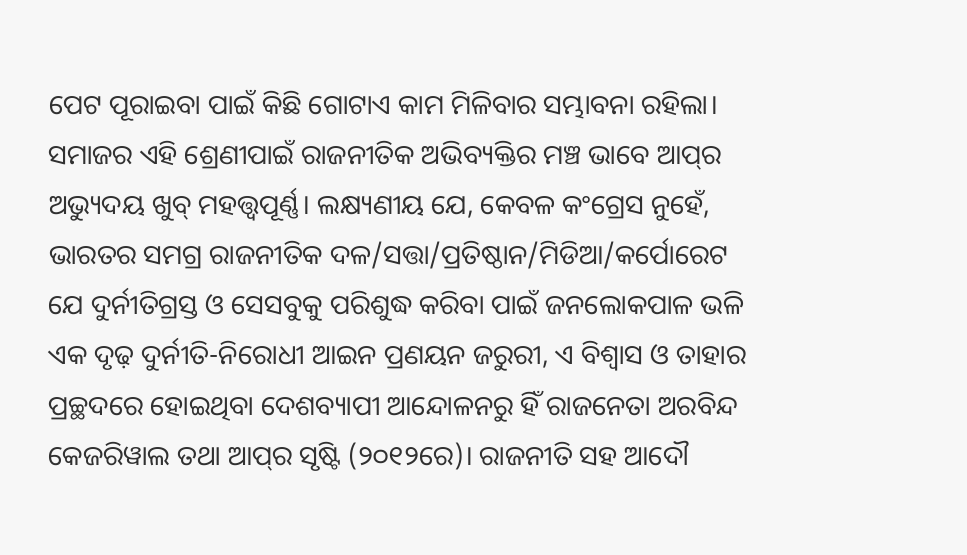ପେଟ ପୂରାଇବା ପାଇଁ କିଛି ଗୋଟାଏ କାମ ମିଳିବାର ସମ୍ଭାବନା ରହିଲା। ସମାଜର ଏହି ଶ୍ରେଣୀପାଇଁ ରାଜନୀତିକ ଅଭିବ୍ୟକ୍ତିର ମଞ୍ଚ ଭାବେ ଆପ୍‌ର ଅଭ୍ୟୁଦୟ ଖୁବ୍ ମହତ୍ତ୍ବପୂର୍ଣ୍ଣ। ଲକ୍ଷ୍ୟଣୀୟ ଯେ, କେବଳ କଂଗ୍ରେସ ନୁହେଁ, ଭାରତର ସମଗ୍ର ରାଜନୀତିକ ଦଳ/ସତ୍ତା/ପ୍ରତିଷ୍ଠାନ/ମିଡିଆ/କର୍ପୋରେଟ ଯେ ଦୁର୍ନୀତିଗ୍ରସ୍ତ ଓ ସେସବୁକୁ ପରିଶୁଦ୍ଧ କରିବା ପାଇଁ ଜନଲୋକପାଳ ଭଳି ଏକ ଦୃଢ଼ ଦୁର୍ନୀତି-ନିରୋଧୀ ଆଇନ ପ୍ରଣୟନ ଜରୁରୀ, ଏ ବିଶ୍ବାସ ଓ ତାହାର ପ୍ରଚ୍ଛଦରେ ହୋଇଥିବା ଦେଶବ୍ୟାପୀ ଆନ୍ଦୋଳନରୁ ହିଁ ରାଜନେତା ଅରବିନ୍ଦ କେଜରିୱାଲ ତଥା ଆପ୍‌ର ସୃଷ୍ଟି (୨୦୧୨ରେ)। ରାଜନୀତି ସହ ଆଦୌ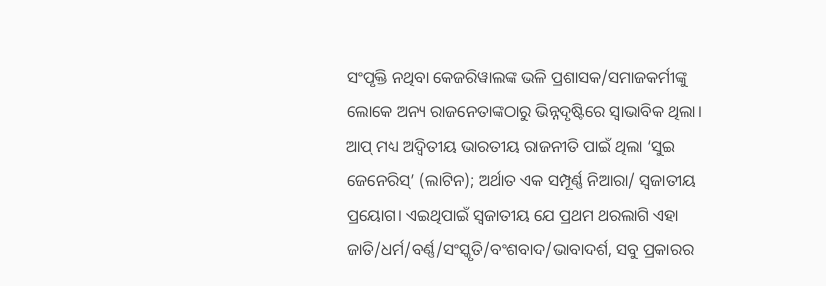ସଂପୃକ୍ତି ନଥିବା କେଜରିୱାଲଙ୍କ ଭଳି ପ୍ରଶାସକ/ସମାଜକର୍ମୀଙ୍କୁ ଲୋକେ ଅନ୍ୟ ରାଜନେତାଙ୍କଠାରୁ ଭିନ୍ନଦୃଷ୍ଟିରେ ସ୍ବାଭାବିକ ଥିଲା। ଆପ୍‌ ମଧ୍ୟ ଅଦ୍ବିତୀୟ ଭାରତୀୟ ରାଜନୀତି ପାଇଁ ଥିଲା ‘ସୁଇ ଜେନେରିସ୍’ (ଲାଟିନ); ଅର୍ଥାତ ଏକ ସମ୍ପୂର୍ଣ୍ଣ ନିଆରା/ ସ୍ବଜାତୀୟ ପ୍ରୟୋଗ। ଏଇଥିପାଇଁ ସ୍ବଜାତୀୟ ଯେ ପ୍ରଥମ ଥରଲାଗି ଏହା ଜାତି/ଧର୍ମ/ବର୍ଣ୍ଣ/ସଂସ୍କୃତି/ବଂଶବାଦ/ଭାବାଦର୍ଶ, ସବୁ ପ୍ରକାରର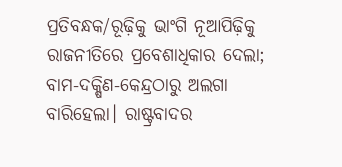ପ୍ରତିବନ୍ଧକ/ରୂଢ଼ିକୁ ଭାଂଗି ନୂଆପିଢ଼ିକୁ ରାଜନୀତିରେ ପ୍ରବେଶାଧିକାର ଦେଲା; ବାମ-ଦକ୍ଷିଣ-କେନ୍ଦ୍ରଠାରୁ ଅଲଗା ବାରିହେଲା। ରାଷ୍ଟ୍ରବାଦର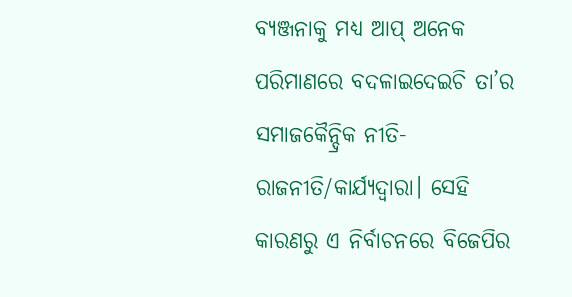ବ୍ୟଞ୍ଜନାକୁ ମଧ୍ୟ ଆପ୍‌ ଅନେକ ପରିମାଣରେ ବଦଳାଇଦେଇଚି ତା’ର ସମାଜକୈନ୍ଦ୍ରିକ ନୀତି-ରାଜନୀତି/କାର୍ଯ୍ୟଦ୍ବାରା। ସେହି କାରଣରୁ ଏ ନିର୍ବାଚନରେ ବିଜେପିର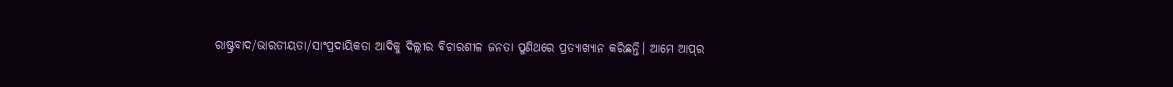ରାଷ୍ଟ୍ରବାଦ/ଭାରତୀୟତା/ସାଂପ୍ରଦାୟିକତା ଆଦିକୁ ଦିଲ୍ଲୀର ବିଚାରଶୀଳ ଜନତା ପୁଣିଥରେ ପ୍ରତ୍ୟାଖ୍ୟାନ କରିଛନ୍ତି। ଆମେ ଆପ୍‌ର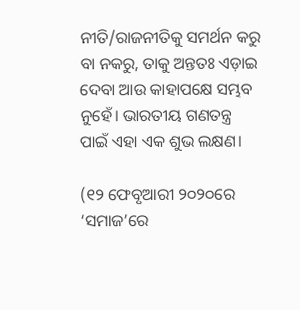ନୀତି/ରାଜନୀତିକୁ ସମର୍ଥନ କରୁ ବା ନକରୁ, ତାକୁ ଅନ୍ତତଃ ଏଡ଼ାଇ ଦେବା ଆଉ କାହାପକ୍ଷେ ସମ୍ଭବ ନୁହେଁ। ଭାରତୀୟ ଗଣତନ୍ତ୍ର ପାଇଁ ଏହା ଏକ ଶୁଭ ଲକ୍ଷଣ।

(୧୨ ଫେବୃଆରୀ ୨୦୨୦ରେ ‘ସମାଜ’ରେ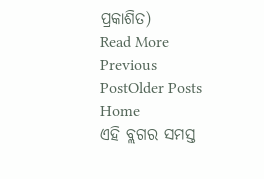ପ୍ରକାଶିତ)
Read More
Previous PostOlder Posts Home
ଏହି ବ୍ଲଗର ସମସ୍ତ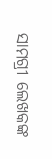ସାମଗ୍ରୀ ଲେଖକଙ୍କ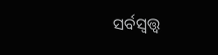ସର୍ବସ୍ବତ୍ତ୍ବ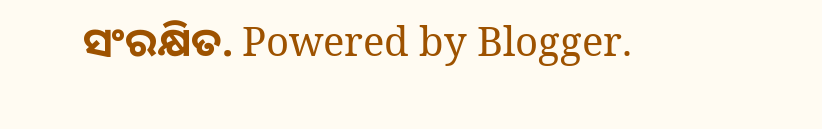ସଂରକ୍ଷିତ. Powered by Blogger.